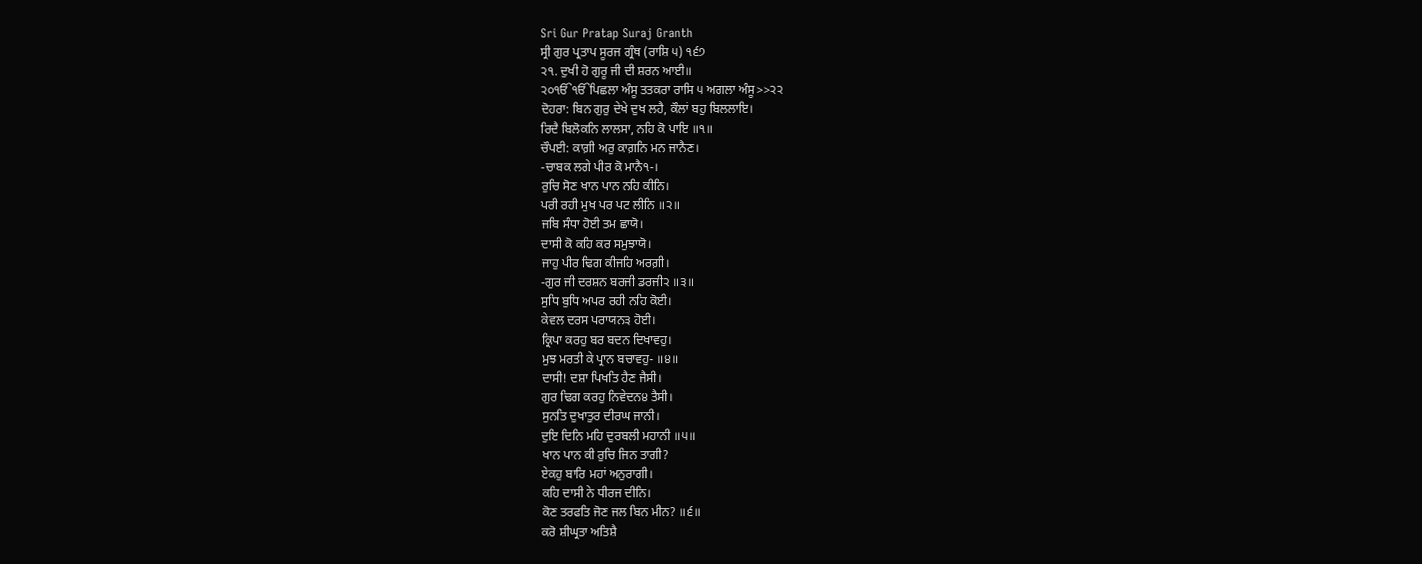Sri Gur Pratap Suraj Granth
ਸ੍ਰੀ ਗੁਰ ਪ੍ਰਤਾਪ ਸੂਰਜ ਗ੍ਰੰਥ (ਰਾਸ਼ਿ ੫) ੧੬੭
੨੧. ਦੁਖੀ ਹੋ ਗੁਰੂ ਜੀ ਦੀ ਸ਼ਰਨ ਆਈ॥
੨੦ੴੴਪਿਛਲਾ ਅੰਸੂ ਤਤਕਰਾ ਰਾਸਿ ੫ ਅਗਲਾ ਅੰਸੂ>>੨੨
ਦੋਹਰਾ: ਬਿਨ ਗੁਰੁ ਦੇਖੇ ਦੁਖ ਲਹੈ, ਕੌਲਾਂ ਬਹੁ ਬਿਲਲਾਇ।
ਰਿਦੈ ਬਿਲੋਕਨਿ ਲਾਲਸਾ, ਨਹਿ ਕੋ ਪਾਇ ॥੧॥
ਚੌਪਈ: ਕਾਗ਼ੀ ਅਰੁ ਕਾਗ਼ਨਿ ਮਨ ਜਾਨੈਣ।
-ਚਾਬਕ ਲਗੇ ਪੀਰ ਕੋ ਮਾਨੈ੧-।
ਰੁਚਿ ਸੋਣ ਖਾਨ ਪਾਨ ਨਹਿ ਕੀਨਿ।
ਪਰੀ ਰਹੀ ਮੁਖ ਪਰ ਪਟ ਲੀਨਿ ॥੨॥
ਜਬਿ ਸੰਧਾ ਹੋਈ ਤਮ ਛਾਯੋ।
ਦਾਸੀ ਕੋ ਕਹਿ ਕਰ ਸਮੁਝਾਯੋ।
ਜਾਹੁ ਪੀਰ ਢਿਗ ਕੀਜਹਿ ਅਰਗ਼ੀ।
-ਗੁਰ ਜੀ ਦਰਸ਼ਨ ਬਰਜੀ ਡਰਜੀ੨ ॥੩॥
ਸੁਧਿ ਬੁਧਿ ਅਪਰ ਰਹੀ ਨਹਿ ਕੋਈ।
ਕੇਵਲ ਦਰਸ ਪਰਾਯਨ੩ ਹੋਈ।
ਕ੍ਰਿਪਾ ਕਰਹੁ ਬਰ ਬਦਨ ਦਿਖਾਵਹੁ।
ਮੁਝ ਮਰਤੀ ਕੇ ਪ੍ਰਾਨ ਬਚਾਵਹੁ- ॥੪॥
ਦਾਸੀ! ਦਸ਼ਾ ਪਿਖਤਿ ਹੈਣ ਜੈਸੀ।
ਗੁਰ ਢਿਗ ਕਰਹੁ ਨਿਵੇਦਨ੪ ਤੈਸੀ।
ਸੁਨਤਿ ਦੁਖਾਤੁਰ ਦੀਰਘ ਜਾਨੀ।
ਦੁਇ ਦਿਨਿ ਮਹਿ ਦੁਰਬਲੀ ਮਹਾਨੀ ॥੫॥
ਖਾਨ ਪਾਨ ਕੀ ਰੁਚਿ ਜਿਨ ਤਾਗੀ?
ਏਕਹੁ ਬਾਰਿ ਮਹਾਂ ਅਨੁਰਾਗੀ।
ਕਹਿ ਦਾਸੀ ਨੇ ਧੀਰਜ ਦੀਨਿ।
ਕੋਣ ਤਰਫਤਿ ਜੋਣ ਜਲ ਬਿਨ ਮੀਨ? ॥੬॥
ਕਰੋ ਸ਼ੀਘ੍ਰਤਾ ਅਤਿਸ਼ੈ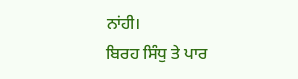ਨਾਂਹੀ।
ਬਿਰਹ ਸਿੰਧੁ ਤੇ ਪਾਰ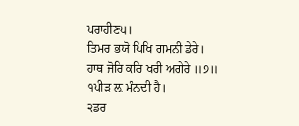ਪਰਾਹੀਣ੫।
ਤਿਮਰ ਭਯੋ ਪਿਖਿ ਗਮਨੀ ਡੇਰੇ।
ਹਾਥ ਜੋਰਿ ਕਰਿ ਖਰੀ ਅਗੇਰੇ ॥੭॥
੧ਪੀੜ ਲ਼ ਮੰਨਦੀ ਹੈ।
੨ਡਰ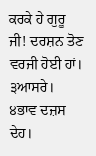ਕਰਕੇ ਹੇ ਗੁਰੂ ਜੀ! ਦਰਸ਼ਨ ਤੋਣ ਵਰਜੀ ਹੋਈ ਹਾਂ।
੩ਆਸਰੇ।
੪ਭਾਵ ਦਜ਼ਸ ਦੇਹ।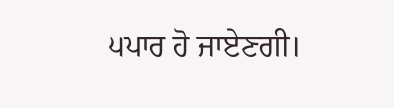੫ਪਾਰ ਹੋ ਜਾਏਣਗੀ।